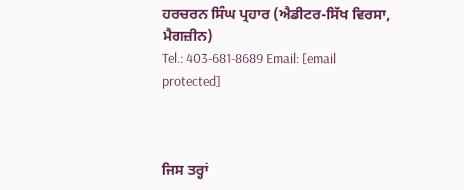ਹਰਚਰਨ ਸਿੰਘ ਪ੍ਰਹਾਰ (ਐਡੀਟਰ-ਸਿੱਖ ਵਿਰਸਾ, ਮੈਗਜ਼ੀਨ)
Tel.: 403-681-8689 Email: [email protected]



ਜਿਸ ਤਰ੍ਹਾਂ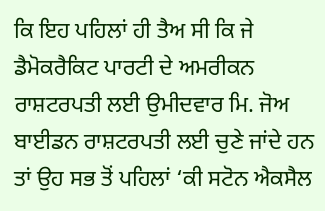ਕਿ ਇਹ ਪਹਿਲਾਂ ਹੀ ਤੈਅ ਸੀ ਕਿ ਜੇ ਡੈਮੋਕਰੈਕਿਟ ਪਾਰਟੀ ਦੇ ਅਮਰੀਕਨ ਰਾਸ਼ਟਰਪਤੀ ਲਈ ਉਮੀਦਵਾਰ ਮਿ. ਜੋਅ ਬਾਈਡਨ ਰਾਸ਼ਟਰਪਤੀ ਲਈ ਚੁਣੇ ਜਾਂਦੇ ਹਨ ਤਾਂ ਉਹ ਸਭ ਤੋਂ ਪਹਿਲਾਂ ‘ਕੀ ਸਟੋਨ ਐਕਸੈਲ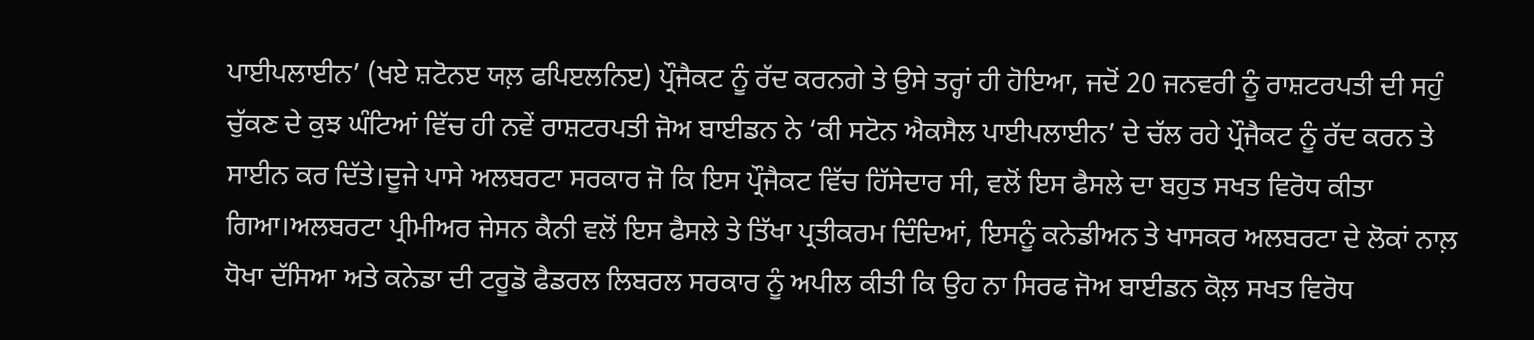ਪਾਈਪਲਾਈਨ’ (ਖਏ ਸ਼ਟੋਨੲ ਯਲ਼ ਫਪਿੲਲਨਿੲ) ਪ੍ਰੌਜੈਕਟ ਨੂੰ ਰੱਦ ਕਰਨਗੇ ਤੇ ਉਸੇ ਤਰ੍ਹਾਂ ਹੀ ਹੋਇਆ, ਜਦੋਂ 20 ਜਨਵਰੀ ਨੂੰ ਰਾਸ਼ਟਰਪਤੀ ਦੀ ਸਹੁੰ ਚੁੱਕਣ ਦੇ ਕੁਝ ਘੰਟਿਆਂ ਵਿੱਚ ਹੀ ਨਵੇਂ ਰਾਸ਼ਟਰਪਤੀ ਜੋਅ ਬਾਈਡਨ ਨੇ ‘ਕੀ ਸਟੋਨ ਐਕਸੈਲ ਪਾਈਪਲਾਈਨ’ ਦੇ ਚੱਲ ਰਹੇ ਪ੍ਰੌਜੈਕਟ ਨੂੰ ਰੱਦ ਕਰਨ ਤੇ ਸਾਈਨ ਕਰ ਦਿੱਤੇ।ਦੂਜੇ ਪਾਸੇ ਅਲਬਰਟਾ ਸਰਕਾਰ ਜੋ ਕਿ ਇਸ ਪ੍ਰੌਜੈਕਟ ਵਿੱਚ ਹਿੱਸੇਦਾਰ ਸੀ, ਵਲੋਂ ਇਸ ਫੈਸਲੇ ਦਾ ਬਹੁਤ ਸਖਤ ਵਿਰੋਧ ਕੀਤਾ ਗਿਆ।ਅਲਬਰਟਾ ਪ੍ਰੀਮੀਅਰ ਜੇਸਨ ਕੈਨੀ ਵਲੋਂ ਇਸ ਫੈਸਲੇ ਤੇ ਤਿੱਖਾ ਪ੍ਰਤੀਕਰਮ ਦਿੰਦਿਆਂ, ਇਸਨੂੰ ਕਨੇਡੀਅਨ ਤੇ ਖਾਸਕਰ ਅਲਬਰਟਾ ਦੇ ਲੋਕਾਂ ਨਾਲ਼ ਧੋਖਾ ਦੱਸਿਆ ਅਤੇ ਕਨੇਡਾ ਦੀ ਟਰੂਡੋ ਫੈਡਰਲ ਲਿਬਰਲ ਸਰਕਾਰ ਨੂੰ ਅਪੀਲ ਕੀਤੀ ਕਿ ਉਹ ਨਾ ਸਿਰਫ ਜੋਅ ਬਾਈਡਨ ਕੋਲ਼ ਸਖਤ ਵਿਰੋਧ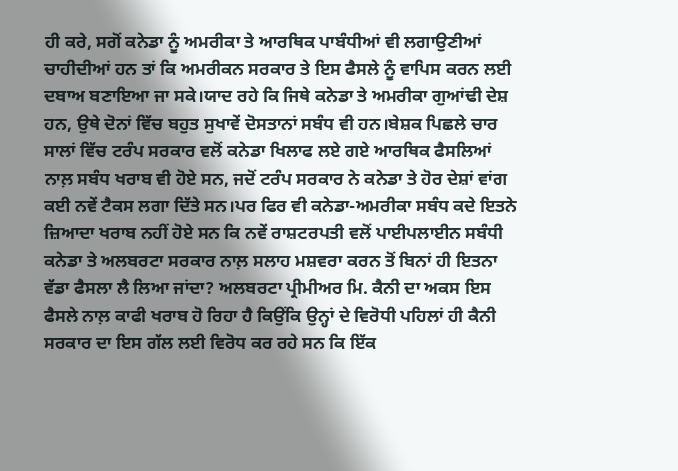ਹੀ ਕਰੇ, ਸਗੋਂ ਕਨੇਡਾ ਨੂੰ ਅਮਰੀਕਾ ਤੇ ਆਰਥਿਕ ਪਾਬੰਧੀਆਂ ਵੀ ਲਗਾਉਣੀਆਂ ਚਾਹੀਦੀਆਂ ਹਨ ਤਾਂ ਕਿ ਅਮਰੀਕਨ ਸਰਕਾਰ ਤੇ ਇਸ ਫੈਸਲੇ ਨੂੰ ਵਾਪਿਸ ਕਰਨ ਲਈ ਦਬਾਅ ਬਣਾਇਆ ਜਾ ਸਕੇ।ਯਾਦ ਰਹੇ ਕਿ ਜਿਥੇ ਕਨੇਡਾ ਤੇ ਅਮਰੀਕਾ ਗੁਆਂਢੀ ਦੇਸ਼ ਹਨ, ਉਥੇ ਦੋਨਾਂ ਵਿੱਚ ਬਹੁਤ ਸੁਖਾਵੇਂ ਦੋਸਤਾਨਾਂ ਸਬੰਧ ਵੀ ਹਨ।ਬੇਸ਼ਕ ਪਿਛਲੇ ਚਾਰ ਸਾਲਾਂ ਵਿੱਚ ਟਰੰਪ ਸਰਕਾਰ ਵਲੋਂ ਕਨੇਡਾ ਖਿਲਾਫ ਲਏ ਗਏ ਆਰਥਿਕ ਫੈਸਲਿਆਂ ਨਾਲ਼ ਸਬੰਧ ਖਰਾਬ ਵੀ ਹੋਏ ਸਨ, ਜਦੋਂ ਟਰੰਪ ਸਰਕਾਰ ਨੇ ਕਨੇਡਾ ਤੇ ਹੋਰ ਦੇਸ਼ਾਂ ਵਾਂਗ ਕਈ ਨਵੇਂ ਟੈਕਸ ਲਗਾ ਦਿੱਤੇ ਸਨ।ਪਰ ਫਿਰ ਵੀ ਕਨੇਡਾ-ਅਮਰੀਕਾ ਸਬੰਧ ਕਦੇ ਇਤਨੇ ਜ਼ਿਆਦਾ ਖਰਾਬ ਨਹੀਂ ਹੋਏ ਸਨ ਕਿ ਨਵੇਂ ਰਾਸ਼ਟਰਪਤੀ ਵਲੋਂ ਪਾਈਪਲਾਈਨ ਸਬੰਧੀ ਕਨੇਡਾ ਤੇ ਅਲਬਰਟਾ ਸਰਕਾਰ ਨਾਲ਼ ਸਲਾਹ ਮਸ਼ਵਰਾ ਕਰਨ ਤੋਂ ਬਿਨਾਂ ਹੀ ਇਤਨਾ ਵੱਡਾ ਫੈਸਲਾ ਲੈ ਲਿਆ ਜਾਂਦਾ? ਅਲਬਰਟਾ ਪ੍ਰੀਮੀਅਰ ਮਿ. ਕੈਨੀ ਦਾ ਅਕਸ ਇਸ ਫੈਸਲੇ ਨਾਲ਼ ਕਾਫੀ ਖਰਾਬ ਹੋ ਰਿਹਾ ਹੈ ਕਿਉਂਕਿ ਉਨ੍ਹਾਂ ਦੇ ਵਿਰੋਧੀ ਪਹਿਲਾਂ ਹੀ ਕੈਨੀ ਸਰਕਾਰ ਦਾ ਇਸ ਗੱਲ ਲਈ ਵਿਰੋਧ ਕਰ ਰਹੇ ਸਨ ਕਿ ਇੱਕ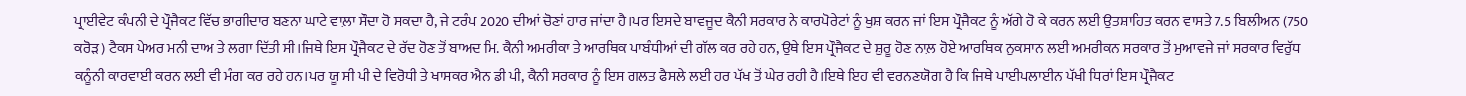ਪ੍ਰਾਈਵੇਟ ਕੰਪਨੀ ਦੇ ਪ੍ਰੌਜੈਕਟ ਵਿੱਚ ਭਾਗੀਦਾਰ ਬਣਨਾ ਘਾਟੇ ਵਾਲ਼ਾ ਸੌਦਾ ਹੋ ਸਕਦਾ ਹੈ, ਜੇ ਟਰੰਪ 2020 ਦੀਆਂ ਚੋਣਾਂ ਹਾਰ ਜਾਂਦਾ ਹੈ।ਪਰ ਇਸਦੇ ਬਾਵਜੂਦ ਕੈਨੀ ਸਰਕਾਰ ਨੇ ਕਾਰਪੋਰੇਟਾਂ ਨੂੰ ਖੁਸ਼ ਕਰਨ ਜਾਂ ਇਸ ਪ੍ਰੌਜੈਕਟ ਨੂੰ ਅੱਗੇ ਹੋ ਕੇ ਕਰਨ ਲਈ ਉਤਸ਼ਾਹਿਤ ਕਰਨ ਵਾਸਤੇ 7.5 ਬਿਲੀਅਨ (750 ਕਰੋੜ) ਟੈਕਸ ਪੇਅਰ ਮਨੀ ਦਾਅ ਤੇ ਲਗਾ ਦਿੱਤੀ ਸੀ।ਜਿਥੇ ਇਸ ਪ੍ਰੌਜੈਕਟ ਦੇ ਰੱਦ ਹੋਣ ਤੋਂ ਬਾਅਦ ਮਿ. ਕੈਨੀ ਅਮਰੀਕਾ ਤੇ ਆਰਥਿਕ ਪਾਬੰਧੀਆਂ ਦੀ ਗੱਲ ਕਰ ਰਹੇ ਹਨ, ਉਥੇ ਇਸ ਪ੍ਰੌਜੈਕਟ ਦੇ ਸ਼ੁਰੂ ਹੋਣ ਨਾਲ਼ ਹੋਏ ਆਰਥਿਕ ਨੁਕਸਾਨ ਲਈ ਅਮਰੀਕਨ ਸਰਕਾਰ ਤੋਂ ਮੁਆਵਜੇ ਜਾਂ ਸਰਕਾਰ ਵਿਰੁੱਧ ਕਨੂੰਨੀ ਕਾਰਵਾਈ ਕਰਨ ਲਈ ਵੀ ਮੰਗ ਕਰ ਰਹੇ ਹਨ।ਪਰ ਯੂ ਸੀ ਪੀ ਦੇ ਵਿਰੋਧੀ ਤੇ ਖਾਸਕਰ ਐਨ ਡੀ ਪੀ, ਕੈਨੀ ਸਰਕਾਰ ਨੂੰ ਇਸ ਗਲਤ ਫੈਸਲੇ ਲਈ ਹਰ ਪੱਖ ਤੋਂ ਘੇਰ ਰਹੀ ਹੈ।ਇਥੇ ਇਹ ਵੀ ਵਰਨਣਯੋਗ ਹੈ ਕਿ ਜਿਥੇ ਪਾਈਪਲਾਈਨ ਪੱਖੀ ਧਿਰਾਂ ਇਸ ਪ੍ਰੌਜੈਕਟ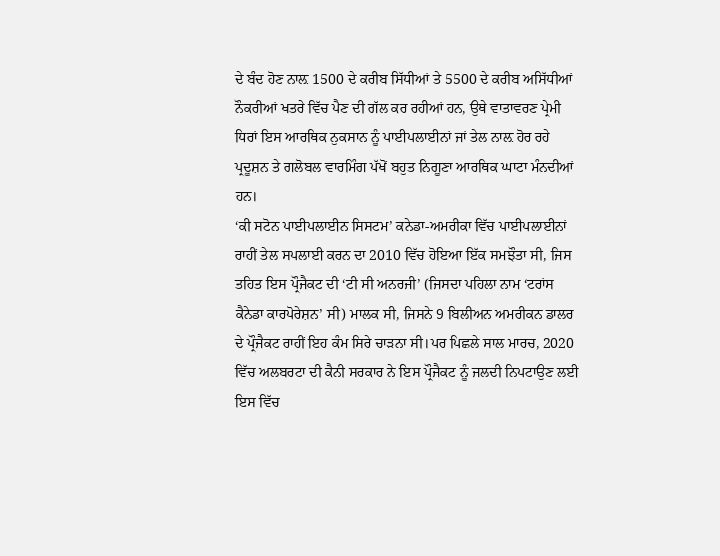ਦੇ ਬੰਦ ਹੋਣ ਨਾਲ਼ 1500 ਦੇ ਕਰੀਬ ਸਿੱਧੀਆਂ ਤੇ 5500 ਦੇ ਕਰੀਬ ਅਸਿੱਧੀਆਂ ਨੌਕਰੀਆਂ ਖਤਰੇ ਵਿੱਚ ਪੈਣ ਦੀ ਗੱਲ ਕਰ ਰਹੀਆਂ ਹਨ, ਉਥੇ ਵਾਤਾਵਰਣ ਪ੍ਰੇਮੀ ਧਿਰਾਂ ਇਸ ਆਰਥਿਕ ਨੁਕਸਾਨ ਨੂੰ ਪਾਈਪਲਾਈਨਾਂ ਜਾਂ ਤੇਲ ਨਾਲ਼ ਹੋਰ ਰਹੇ ਪ੍ਰਦੂਸ਼ਨ ਤੇ ਗਲੋਬਲ ਵਾਰਮਿੰਗ ਪੱਖੋਂ ਬਹੁਤ ਨਿਗੂਣਾ ਆਰਥਿਕ ਘਾਟਾ ਮੰਨਦੀਆਂ ਹਨ।
‘ਕੀ ਸਟੋਨ ਪਾਈਪਲਾਈਨ ਸਿਸਟਮ’ ਕਨੇਡਾ-ਅਮਰੀਕਾ ਵਿੱਚ ਪਾਈਪਲਾਈਨਾਂ ਰਾਹੀਂ ਤੇਲ ਸਪਲਾਈ ਕਰਨ ਦਾ 2010 ਵਿੱਚ ਹੋਇਆ ਇੱਕ ਸਮਝੌਤਾ ਸੀ, ਜਿਸ ਤਹਿਤ ਇਸ ਪ੍ਰੌਜੈਕਟ ਦੀ ‘ਟੀ ਸੀ ਅਨਰਜੀ’ (ਜਿਸਦਾ ਪਹਿਲਾ ਨਾਮ ‘ਟਰਾਂਸ ਕੈਨੇਡਾ ਕਾਰਪੋਰੇਸ਼ਨ’ ਸੀ) ਮਾਲਕ ਸੀ, ਜਿਸਨੇ 9 ਬਿਲੀਅਨ ਅਮਰੀਕਨ ਡਾਲਰ ਦੇ ਪ੍ਰੌਜੈਕਟ ਰਾਹੀਂ ਇਹ ਕੰਮ ਸਿਰੇ ਚਾੜਨਾ ਸੀ।ਪਰ ਪਿਛਲੇ ਸਾਲ ਮਾਰਚ, 2020 ਵਿੱਚ ਅਲਬਰਟਾ ਦੀ ਕੈਨੀ ਸਰਕਾਰ ਨੇ ਇਸ ਪ੍ਰੌਜੈਕਟ ਨੂੰ ਜਲਦੀ ਨਿਪਟਾਉਣ ਲਈ ਇਸ ਵਿੱਚ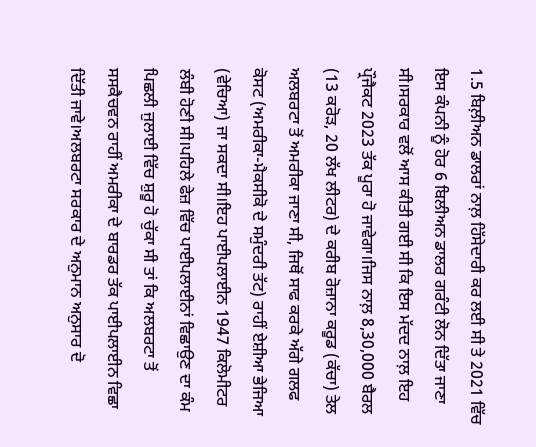1.5 ਬਿਲ਼ੀਅਨ ਡਾਲਰਾਂ ਨਾਲ਼ ਹਿੱਸੇਦਾਰੀ ਕਰ ਲਈ ਸੀ ਤੇ 2021 ਵਿੱਚ ਇਸ ਕੰਪਨੀ ਨੂੰ ਹੋਰ 6 ਬਿਲੀਅਨ ਡਾਲਰ ਗਰੰਟੀ ਲੋਨ ਦਿੱਤਾ ਜਾਣਾ ਸੀ।ਸਰਕਾਰ ਵਲੋਂ ਆਸ ਕੀਤੀ ਗਈ ਸੀ ਕਿ ਇਸ ਮੱਦਦ ਨਾਲ਼ ਇਹ ਪ੍ਰੌਜੈਕਟ 2023 ਤੱਕ ਪੂਰਾ ਹੋ ਜਾਵੇਗਾ।ਜਿਸ ਨਾਲ਼ 8,30,000 ਬੈਰਲ (13 ਕਰੋੜ, 20 ਲੱਖ ਲੀਟਰ) ਦੇ ਕਰੀਬ ਰੋਜ਼ਾਨਾ ਕਰੂਡ (ਕੱਚਾ) ਤੇਲ ਅਲਬਰਟਾ ਤੋਂ ਅਮਰੀਕਾ ਜਾਣਾ ਸੀ, ਜਿਥੋਂ ਸਾਫ ਕਰਕੇ ਅੱਗੇ ਗਲਫ ਕੋਸਟ (ਅਮਰੀਕਾ-ਮੈਕਸੀਕੋ ਦੇ ਸਮੁੰਦਰੀ ਤੱਟ) ਰਾਹੀਂ ਏਸ਼ੀਆ ਭੇਜਿਆ (ਵੇਚਿਆ) ਜਾ ਸਕਦਾ ਸੀ।ਇਹ ਪਾਈਪਲਾਈਨ 1947 ਕਿਲੋਮੀਟਰ ਲੰਬੀ ਹੋਣੀ ਸੀ।ਪਹਿਲੇ ਫੇਜ਼ ਵਿੱਚ ਪਾਈਪਲਾਈਨਾਂ ਵਿਛਾਉਣ ਦਾ ਕੰਮ ਪਿਛਲੀ ਜੁਲਾਈ ਵਿੱਚ ਸ਼ੁਰੂ ਹੋ ਚੁੱਕਾ ਸੀ ਤਾਂ ਕਿ ਅਲਬਰਟਾ ਤੋਂ ਸਸਕੈਚਵਨ ਰਾਹੀਂ ਅਮਰੀਕਾ ਦੇ ਬਾਰਡਰ ਤੱਕ ਪਾਈਪਲਾਈਨ ਵਿਛਾ ਦਿੱਤੀ ਜਾਵੇ।ਅਲਬਰਟਾ ਸਰਕਾਰ ਦੇ ਅਨੁਮਾਨ ਅਨੁਸਾਰ ਦੋ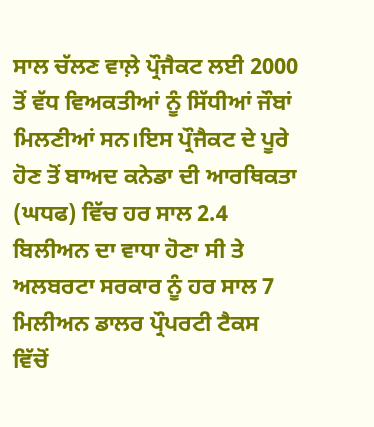ਸਾਲ ਚੱਲਣ ਵਾਲ਼ੇ ਪ੍ਰੌਜੈਕਟ ਲਈ 2000 ਤੋਂ ਵੱਧ ਵਿਅਕਤੀਆਂ ਨੂੰ ਸਿੱਧੀਆਂ ਜੌਬਾਂ ਮਿਲਣੀਆਂ ਸਨ।ਇਸ ਪ੍ਰੌਜੈਕਟ ਦੇ ਪੂਰੇ ਹੋਣ ਤੋਂ ਬਾਅਦ ਕਨੇਡਾ ਦੀ ਆਰਥਿਕਤਾ (ਘਧਫ) ਵਿੱਚ ਹਰ ਸਾਲ 2.4 ਬਿਲੀਅਨ ਦਾ ਵਾਧਾ ਹੋਣਾ ਸੀ ਤੇ ਅਲਬਰਟਾ ਸਰਕਾਰ ਨੂੰ ਹਰ ਸਾਲ 7 ਮਿਲੀਅਨ ਡਾਲਰ ਪ੍ਰੌਪਰਟੀ ਟੈਕਸ ਵਿੱਚੋਂ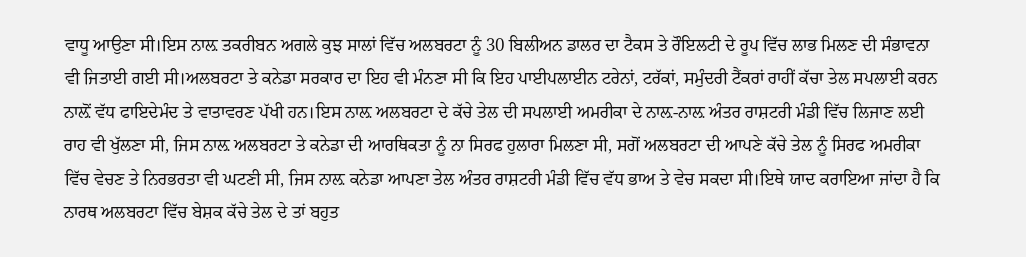ਵਾਧੂ ਆਉਣਾ ਸੀ।ਇਸ ਨਾਲ਼ ਤਕਰੀਬਨ ਅਗਲੇ ਕੁਝ ਸਾਲਾਂ ਵਿੱਚ ਅਲਬਰਟਾ ਨੂੰ 30 ਬਿਲੀਅਨ ਡਾਲਰ ਦਾ ਟੈਕਸ ਤੇ ਰੌਇਲਟੀ ਦੇ ਰੂਪ ਵਿੱਚ ਲਾਭ ਮਿਲਣ ਦੀ ਸੰਭਾਵਨਾ ਵੀ ਜਿਤਾਈ ਗਈ ਸੀ।ਅਲਬਰਟਾ ਤੇ ਕਨੇਡਾ ਸਰਕਾਰ ਦਾ ਇਹ ਵੀ ਮੰਨਣਾ ਸੀ ਕਿ ਇਹ ਪਾਈਪਲਾਈਨ ਟਰੇਨਾਂ, ਟਰੱਕਾਂ, ਸਮੁੰਦਰੀ ਟੈਂਕਰਾਂ ਰਾਹੀਂ ਕੱਚਾ ਤੇਲ ਸਪਲਾਈ ਕਰਨ ਨਾਲ਼ੋਂ ਵੱਧ ਫਾਇਦੇਮੰਦ ਤੇ ਵਾਤਾਵਰਣ ਪੱਖੀ ਹਨ।ਇਸ ਨਾਲ਼ ਅਲਬਰਟਾ ਦੇ ਕੱਚੇ ਤੇਲ ਦੀ ਸਪਲਾਈ ਅਮਰੀਕਾ ਦੇ ਨਾਲ਼-ਨਾਲ਼ ਅੰਤਰ ਰਾਸ਼ਟਰੀ ਮੰਡੀ ਵਿੱਚ ਲਿਜਾਣ ਲਈ ਰਾਹ ਵੀ ਖੁੱਲਣਾ ਸੀ, ਜਿਸ ਨਾਲ਼ ਅਲਬਰਟਾ ਤੇ ਕਨੇਡਾ ਦੀ ਆਰਥਿਕਤਾ ਨੂੰ ਨਾ ਸਿਰਫ ਹੁਲਾਰਾ ਮਿਲਣਾ ਸੀ, ਸਗੋਂ ਅਲਬਰਟਾ ਦੀ ਆਪਣੇ ਕੱਚੇ ਤੇਲ ਨੂੰ ਸਿਰਫ ਅਮਰੀਕਾ ਵਿੱਚ ਵੇਚਣ ਤੇ ਨਿਰਭਰਤਾ ਵੀ ਘਟਣੀ ਸੀ, ਜਿਸ ਨਾਲ਼ ਕਨੇਡਾ ਆਪਣਾ ਤੇਲ ਅੰਤਰ ਰਾਸ਼ਟਰੀ ਮੰਡੀ ਵਿੱਚ ਵੱਧ ਭਾਅ ਤੇ ਵੇਚ ਸਕਦਾ ਸੀ।ਇਥੇ ਯਾਦ ਕਰਾਇਆ ਜਾਂਦਾ ਹੈ ਕਿ ਨਾਰਥ ਅਲਬਰਟਾ ਵਿੱਚ ਬੇਸ਼ਕ ਕੱਚੇ ਤੇਲ ਦੇ ਤਾਂ ਬਹੁਤ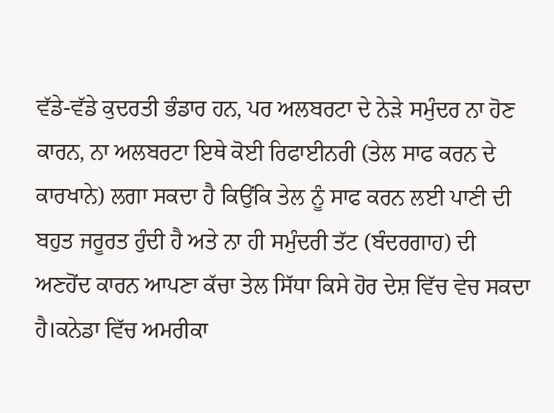ਵੱਡੇ-ਵੱਡੇ ਕੁਦਰਤੀ ਭੰਡਾਰ ਹਨ, ਪਰ ਅਲਬਰਟਾ ਦੇ ਨੇੜੇ ਸਮੁੰਦਰ ਨਾ ਹੋਣ ਕਾਰਨ, ਨਾ ਅਲਬਰਟਾ ਇਥੇ ਕੋਈ ਰਿਫਾਈਨਰੀ (ਤੇਲ ਸਾਫ ਕਰਨ ਦੇ ਕਾਰਖਾਨੇ) ਲਗਾ ਸਕਦਾ ਹੈ ਕਿਉਂਕਿ ਤੇਲ ਨੂੰ ਸਾਫ ਕਰਨ ਲਈ ਪਾਣੀ ਦੀ ਬਹੁਤ ਜਰੂਰਤ ਹੁੰਦੀ ਹੈ ਅਤੇ ਨਾ ਹੀ ਸਮੁੰਦਰੀ ਤੱਟ (ਬੰਦਰਗਾਹ) ਦੀ ਅਣਹੋਂਦ ਕਾਰਨ ਆਪਣਾ ਕੱਚਾ ਤੇਲ ਸਿੱਧਾ ਕਿਸੇ ਹੋਰ ਦੇਸ਼ ਵਿੱਚ ਵੇਚ ਸਕਦਾ ਹੈ।ਕਨੇਡਾ ਵਿੱਚ ਅਮਰੀਕਾ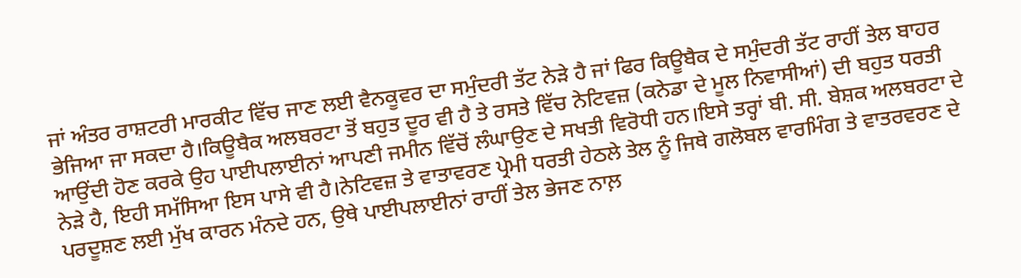ਜਾਂ ਅੰਤਰ ਰਾਸ਼ਟਰੀ ਮਾਰਕੀਟ ਵਿੱਚ ਜਾਣ ਲਈ ਵੈਨਕੂਵਰ ਦਾ ਸਮੁੰਦਰੀ ਤੱਟ ਨੇੜੇ ਹੈ ਜਾਂ ਫਿਰ ਕਿਊਬੈਕ ਦੇ ਸਮੁੰਦਰੀ ਤੱਟ ਰਾਹੀਂ ਤੇਲ ਬਾਹਰ ਭੇਜਿਆ ਜਾ ਸਕਦਾ ਹੈ।ਕਿਊਬੈਕ ਅਲਬਰਟਾ ਤੋਂ ਬਹੁਤ ਦੂਰ ਵੀ ਹੈ ਤੇ ਰਸਤੇ ਵਿੱਚ ਨੇਟਿਵਜ਼ (ਕਨੇਡਾ ਦੇ ਮੂਲ ਨਿਵਾਸੀਆਂ) ਦੀ ਬਹੁਤ ਧਰਤੀ ਆਉਂਦੀ ਹੋਣ ਕਰਕੇ ਉਹ ਪਾਈਪਲਾਈਨਾਂ ਆਪਣੀ ਜਮੀਨ ਵਿੱਚੋਂ ਲੰਘਾਉਣ ਦੇ ਸਖਤੀ ਵਿਰੋਧੀ ਹਨ।ਇਸੇ ਤਰ੍ਹਾਂ ਬੀ. ਸੀ. ਬੇਸ਼ਕ ਅਲਬਰਟਾ ਦੇ ਨੇੜੇ ਹੈ, ਇਹੀ ਸਮੱਸਿਆ ਇਸ ਪਾਸੇ ਵੀ ਹੈ।ਨੇਟਿਵਜ਼ ਤੇ ਵਾਤਾਵਰਣ ਪ੍ਰੇਮੀ ਧਰਤੀ ਹੇਠਲੇ ਤੇਲ ਨੂੰ ਜਿਥੇ ਗਲੋਬਲ ਵਾਰਮਿੰਗ ਤੇ ਵਾਤਰਵਰਣ ਦੇ ਪਰਦੂਸ਼ਣ ਲਈ ਮੁੱਖ ਕਾਰਨ ਮੰਨਦੇ ਹਨ, ਉਥੇ ਪਾਈਪਲਾਈਨਾਂ ਰਾਹੀਂ ਤੇਲ ਭੇਜਣ ਨਾਲ਼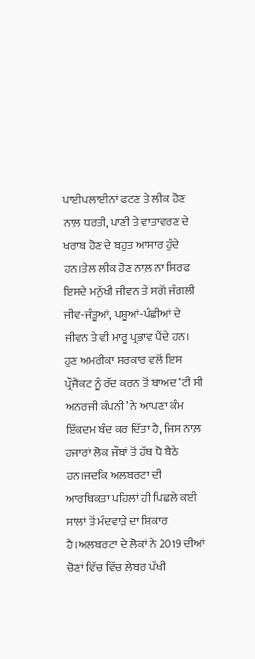ਪਾਈਪਲਾਈਨਾਂ ਫਟਣ ਤੇ ਲੀਕ ਹੋਣ ਨਾਲ਼ ਧਰਤੀ, ਪਾਣੀ ਤੇ ਵਾਤਾਵਰਣ ਦੇ ਖਰਾਬ ਹੋਣ ਦੇ ਬਹੁਤ ਆਸਾਰ ਹੁੰਦੇ ਹਨ।ਤੇਲ ਲੀਕ ਹੋਣ ਨਾਲ਼ ਨਾ ਸਿਰਫ ਇਸਦੇ ਮਨੁੱਖੀ ਜੀਵਨ ਤੇ ਸਗੋਂ ਜੰਗਲੀ ਜੀਵ-ਜੰਤੂਆਂ, ਪਸ਼ੂਆਂ-ਪੰਛੀਆਂ ਦੇ ਜੀਵਨ ਤੇ ਵੀ ਮਾਰੂ ਪ੍ਰਭਾਵ ਪੈਂਦੇ ਹਨ।
ਹੁਣ ਅਮਰੀਕਾ ਸਰਕਾਰ ਵਲੋਂ ਇਸ ਪ੍ਰੌਜੈਕਟ ਨੂੰ ਰੱਦ ਕਰਨ ਤੋਂ ਬਾਅਦ ‘ਟੀ ਸੀ ਅਨਰਜੀ ਕੰਪਨੀ’ ਨੇ ਆਪਣਾ ਕੰਮ ਇੱਕਦਮ ਬੰਦ ਕਰ ਦਿੱਤਾ ਹੈ, ਜਿਸ ਨਾਲ਼ ਹਜਾਰਾਂ ਲੋਕ ਜੌਬਾਂ ਤੋਂ ਹੱਥ ਧੋ ਬੈਠੇ ਹਨ।ਜਦਕਿ ਅਲਬਰਟਾ ਦੀ ਆਰਥਿਕਤਾ ਪਹਿਲਾਂ ਹੀ ਪਿਛਲੇ ਕਈ ਸਾਲਾਂ ਤੋਂ ਮੰਦਵਾੜੇ ਦਾ ਸ਼ਿਕਾਰ ਹੈ।ਅਲਬਰਟਾ ਦੇ ਲੋਕਾਂ ਨੇ 2019 ਦੀਆਂ ਚੋਣਾਂ ਵਿੱਚ ਵਿੱਚ ਲੇਬਰ ਪੱਖੀ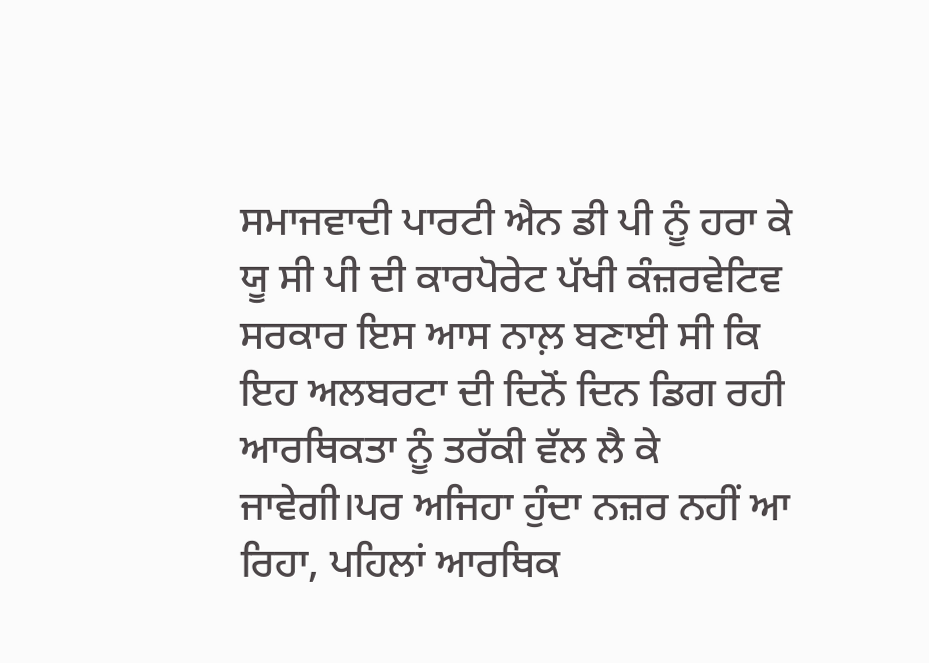ਸਮਾਜਵਾਦੀ ਪਾਰਟੀ ਐਨ ਡੀ ਪੀ ਨੂੰ ਹਰਾ ਕੇ ਯੂ ਸੀ ਪੀ ਦੀ ਕਾਰਪੋਰੇਟ ਪੱਖੀ ਕੰਜ਼ਰਵੇਟਿਵ ਸਰਕਾਰ ਇਸ ਆਸ ਨਾਲ਼ ਬਣਾਈ ਸੀ ਕਿ ਇਹ ਅਲਬਰਟਾ ਦੀ ਦਿਨੋਂ ਦਿਨ ਡਿਗ ਰਹੀ ਆਰਥਿਕਤਾ ਨੂੰ ਤਰੱਕੀ ਵੱਲ ਲੈ ਕੇ ਜਾਵੇਗੀ।ਪਰ ਅਜਿਹਾ ਹੁੰਦਾ ਨਜ਼ਰ ਨਹੀਂ ਆ ਰਿਹਾ, ਪਹਿਲਾਂ ਆਰਥਿਕ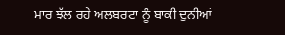ਮਾਰ ਝੱਲ ਰਹੇ ਅਲਬਰਟਾ ਨੂੰ ਬਾਕੀ ਦੁਨੀਆਂ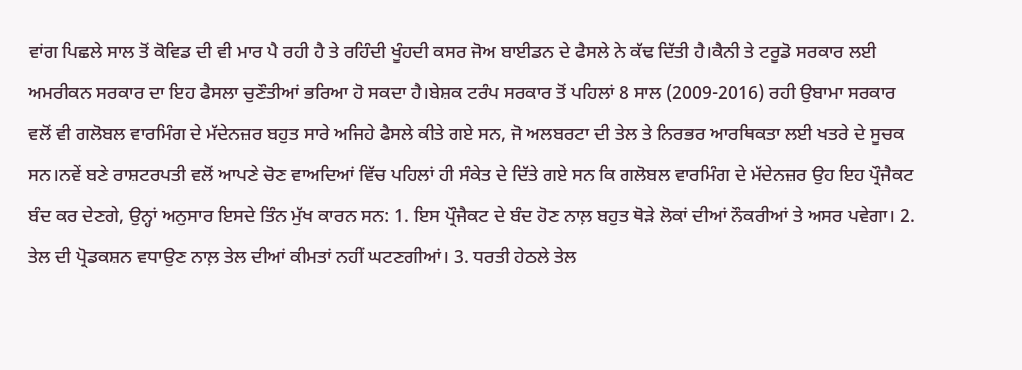ਵਾਂਗ ਪਿਛਲੇ ਸਾਲ ਤੋਂ ਕੋਵਿਡ ਦੀ ਵੀ ਮਾਰ ਪੈ ਰਹੀ ਹੈ ਤੇ ਰਹਿੰਦੀ ਖੂੰਹਦੀ ਕਸਰ ਜੋਅ ਬਾਈਡਨ ਦੇ ਫੈਸਲੇ ਨੇ ਕੱਢ ਦਿੱਤੀ ਹੈ।ਕੈਨੀ ਤੇ ਟਰੂਡੋ ਸਰਕਾਰ ਲਈ ਅਮਰੀਕਨ ਸਰਕਾਰ ਦਾ ਇਹ ਫੈਸਲਾ ਚੁਣੌਤੀਆਂ ਭਰਿਆ ਹੋ ਸਕਦਾ ਹੈ।ਬੇਸ਼ਕ ਟਰੰਪ ਸਰਕਾਰ ਤੋਂ ਪਹਿਲਾਂ 8 ਸਾਲ (2009-2016) ਰਹੀ ਉਬਾਮਾ ਸਰਕਾਰ ਵਲੋਂ ਵੀ ਗਲੋਬਲ ਵਾਰਮਿੰਗ ਦੇ ਮੱਦੇਨਜ਼ਰ ਬਹੁਤ ਸਾਰੇ ਅਜਿਹੇ ਫੈਸਲੇ ਕੀਤੇ ਗਏ ਸਨ, ਜੋ ਅਲਬਰਟਾ ਦੀ ਤੇਲ ਤੇ ਨਿਰਭਰ ਆਰਥਿਕਤਾ ਲਈ ਖਤਰੇ ਦੇ ਸੂਚਕ ਸਨ।ਨਵੇਂ ਬਣੇ ਰਾਸ਼ਟਰਪਤੀ ਵਲੋਂ ਆਪਣੇ ਚੋਣ ਵਾਅਦਿਆਂ ਵਿੱਚ ਪਹਿਲਾਂ ਹੀ ਸੰਕੇਤ ਦੇ ਦਿੱਤੇ ਗਏ ਸਨ ਕਿ ਗਲੋਬਲ ਵਾਰਮਿੰਗ ਦੇ ਮੱਦੇਨਜ਼ਰ ਉਹ ਇਹ ਪ੍ਰੌਜੈਕਟ ਬੰਦ ਕਰ ਦੇਣਗੇ, ਉਨ੍ਹਾਂ ਅਨੁਸਾਰ ਇਸਦੇ ਤਿੰਨ ਮੁੱਖ ਕਾਰਨ ਸਨ: 1. ਇਸ ਪ੍ਰੌਜੈਕਟ ਦੇ ਬੰਦ ਹੋਣ ਨਾਲ਼ ਬਹੁਤ ਥੋੜੇ ਲੋਕਾਂ ਦੀਆਂ ਨੌਕਰੀਆਂ ਤੇ ਅਸਰ ਪਵੇਗਾ। 2. ਤੇਲ ਦੀ ਪ੍ਰੋਡਕਸ਼ਨ ਵਧਾਉਣ ਨਾਲ਼ ਤੇਲ ਦੀਆਂ ਕੀਮਤਾਂ ਨਹੀਂ ਘਟਣਗੀਆਂ। 3. ਧਰਤੀ ਹੇਠਲੇ ਤੇਲ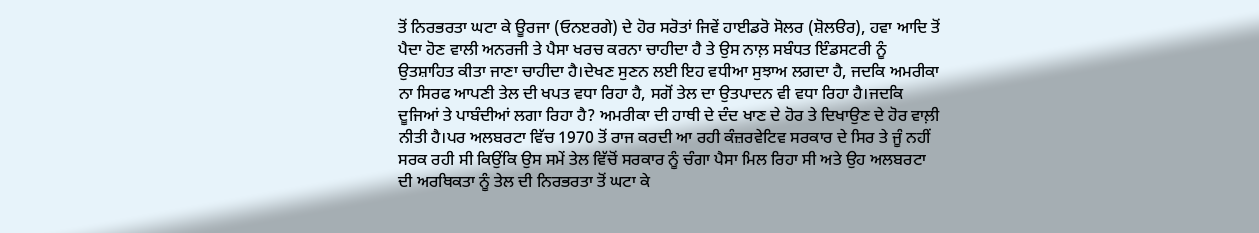ਤੋਂ ਨਿਰਭਰਤਾ ਘਟਾ ਕੇ ਊਰਜਾ (ਓਨੲਰਗੇ) ਦੇ ਹੋਰ ਸਰੋਤਾਂ ਜਿਵੇਂ ਹਾਈਡਰੋ ਸੋਲਰ (ਸ਼ੋਲੳਰ), ਹਵਾ ਆਦਿ ਤੋਂ ਪੈਦਾ ਹੋਣ ਵਾਲੀ ਅਨਰਜੀ ਤੇ ਪੈਸਾ ਖਰਚ ਕਰਨਾ ਚਾਹੀਦਾ ਹੈ ਤੇ ਉਸ ਨਾਲ਼ ਸਬੰਧਤ ਇੰਡਸਟਰੀ ਨੂੰ ਉਤਸ਼ਾਹਿਤ ਕੀਤਾ ਜਾਣਾ ਚਾਹੀਦਾ ਹੈ।ਦੇਖਣ ਸੁਣਨ ਲਈ ਇਹ ਵਧੀਆ ਸੁਝਾਅ ਲਗਦਾ ਹੈ, ਜਦਕਿ ਅਮਰੀਕਾ ਨਾ ਸਿਰਫ ਆਪਣੀ ਤੇਲ ਦੀ ਖਪਤ ਵਧਾ ਰਿਹਾ ਹੈ, ਸਗੋਂ ਤੇਲ ਦਾ ਉਤਪਾਦਨ ਵੀ ਵਧਾ ਰਿਹਾ ਹੈ।ਜਦਕਿ ਦੂਜਿਆਂ ਤੇ ਪਾਬੰਦੀਆਂ ਲਗਾ ਰਿਹਾ ਹੈ? ਅਮਰੀਕਾ ਦੀ ਹਾਥੀ ਦੇ ਦੰਦ ਖਾਣ ਦੇ ਹੋਰ ਤੇ ਦਿਖਾਉਣ ਦੇ ਹੋਰ ਵਾਲ਼ੀ ਨੀਤੀ ਹੈ।ਪਰ ਅਲਬਰਟਾ ਵਿੱਚ 1970 ਤੋਂ ਰਾਜ ਕਰਦੀ ਆ ਰਹੀ ਕੰਜ਼ਰਵੇਟਿਵ ਸਰਕਾਰ ਦੇ ਸਿਰ ਤੇ ਜੂੰ ਨਹੀਂ ਸਰਕ ਰਹੀ ਸੀ ਕਿਉਂਕਿ ਉਸ ਸਮੇਂ ਤੇਲ ਵਿੱਚੋਂ ਸਰਕਾਰ ਨੂੰ ਚੰਗਾ ਪੈਸਾ ਮਿਲ ਰਿਹਾ ਸੀ ਅਤੇ ਉਹ ਅਲਬਰਟਾ ਦੀ ਅਰਥਿਕਤਾ ਨੂੰ ਤੇਲ ਦੀ ਨਿਰਭਰਤਾ ਤੋਂ ਘਟਾ ਕੇ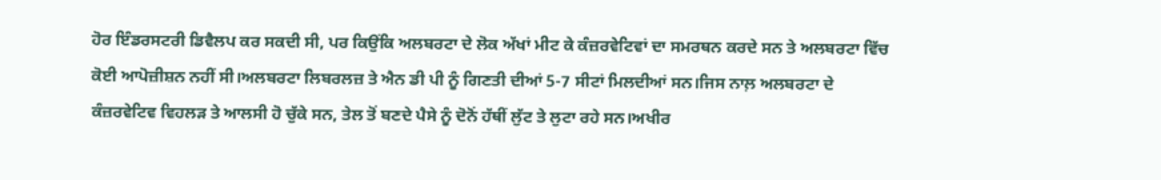ਹੋਰ ਇੰਡਰਸਟਰੀ ਡਿਵੈਲਪ ਕਰ ਸਕਦੀ ਸੀ, ਪਰ ਕਿਉਂਕਿ ਅਲਬਰਟਾ ਦੇ ਲੋਕ ਅੱਖਾਂ ਮੀਟ ਕੇ ਕੰਜ਼ਰਵੇਟਿਵਾਂ ਦਾ ਸਮਰਥਨ ਕਰਦੇ ਸਨ ਤੇ ਅਲਬਰਟਾ ਵਿੱਚ ਕੋਈ ਆਪੋਜ਼ੀਸ਼ਨ ਨਹੀਂ ਸੀ।ਅਲਬਰਟਾ ਲਿਬਰਲਜ਼ ਤੇ ਐਨ ਡੀ ਪੀ ਨੂੰ ਗਿਣਤੀ ਦੀਆਂ 5-7 ਸੀਟਾਂ ਮਿਲਦੀਆਂ ਸਨ।ਜਿਸ ਨਾਲ਼ ਅਲਬਰਟਾ ਦੇ ਕੰਜ਼ਰਵੇਟਿਵ ਵਿਹਲੜ ਤੇ ਆਲਸੀ ਹੋ ਚੁੱਕੇ ਸਨ, ਤੇਲ ਤੋਂ ਬਣਦੇ ਪੈਸੇ ਨੂੰ ਦੋਨੋਂ ਹੱਥੀਂ ਲੁੱਟ ਤੇ ਲੁਟਾ ਰਹੇ ਸਨ।ਅਖੀਰ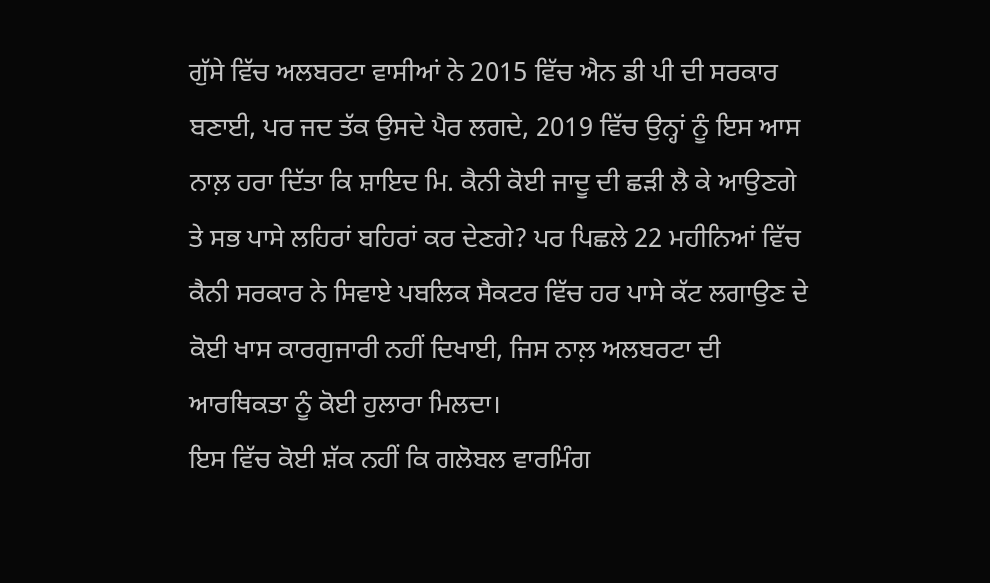ਗੁੱਸੇ ਵਿੱਚ ਅਲਬਰਟਾ ਵਾਸੀਆਂ ਨੇ 2015 ਵਿੱਚ ਐਨ ਡੀ ਪੀ ਦੀ ਸਰਕਾਰ ਬਣਾਈ, ਪਰ ਜਦ ਤੱਕ ਉਸਦੇ ਪੈਰ ਲਗਦੇ, 2019 ਵਿੱਚ ਉਨ੍ਹਾਂ ਨੂੰ ਇਸ ਆਸ ਨਾਲ਼ ਹਰਾ ਦਿੱਤਾ ਕਿ ਸ਼ਾਇਦ ਮਿ. ਕੈਨੀ ਕੋਈ ਜਾਦੂ ਦੀ ਛੜੀ ਲੈ ਕੇ ਆਉਣਗੇ ਤੇ ਸਭ ਪਾਸੇ ਲਹਿਰਾਂ ਬਹਿਰਾਂ ਕਰ ਦੇਣਗੇ? ਪਰ ਪਿਛਲੇ 22 ਮਹੀਨਿਆਂ ਵਿੱਚ ਕੈਨੀ ਸਰਕਾਰ ਨੇ ਸਿਵਾਏ ਪਬਲਿਕ ਸੈਕਟਰ ਵਿੱਚ ਹਰ ਪਾਸੇ ਕੱਟ ਲਗਾਉਣ ਦੇ ਕੋਈ ਖਾਸ ਕਾਰਗੁਜਾਰੀ ਨਹੀਂ ਦਿਖਾਈ, ਜਿਸ ਨਾਲ਼ ਅਲਬਰਟਾ ਦੀ ਆਰਥਿਕਤਾ ਨੂੰ ਕੋਈ ਹੁਲਾਰਾ ਮਿਲਦਾ।
ਇਸ ਵਿੱਚ ਕੋਈ ਸ਼ੱਕ ਨਹੀਂ ਕਿ ਗਲੋਬਲ ਵਾਰਮਿੰਗ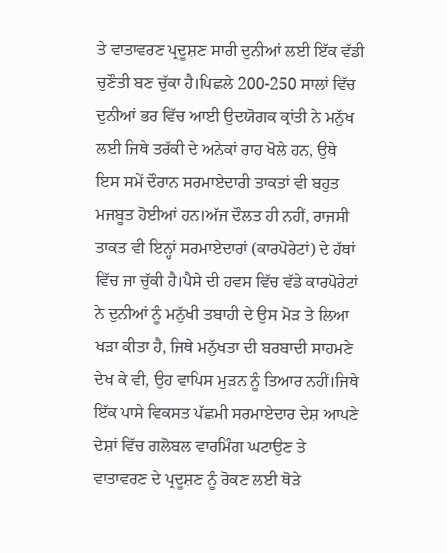ਤੇ ਵਾਤਾਵਰਣ ਪ੍ਰਦੂਸ਼ਣ ਸਾਰੀ ਦੁਨੀਆਂ ਲਈ ਇੱਕ ਵੱਡੀ ਚੁਣੌਤੀ ਬਣ ਚੁੱਕਾ ਹੈ।ਪਿਛਲੇ 200-250 ਸਾਲਾਂ ਵਿੱਚ ਦੁਨੀਆਂ ਭਰ ਵਿੱਚ ਆਈ ਉਦਯੋਗਕ ਕ੍ਰਾਂਤੀ ਨੇ ਮਨੁੱਖ ਲਈ ਜਿਥੇ ਤਰੱਕੀ ਦੇ ਅਨੇਕਾਂ ਰਾਹ ਖੋਲੇ ਹਨ, ਉਥੇ ਇਸ ਸਮੇਂ ਦੌਰਾਨ ਸਰਮਾਏਦਾਰੀ ਤਾਕਤਾਂ ਵੀ ਬਹੁਤ ਮਜਬੂਤ ਹੋਈਆਂ ਹਨ।ਅੱਜ ਦੌਲਤ ਹੀ ਨਹੀਂ, ਰਾਜਸੀ ਤਾਕਤ ਵੀ ਇਨ੍ਹਾਂ ਸਰਮਾਏਦਾਰਾਂ (ਕਾਰਪੋਰੇਟਾਂ) ਦੇ ਹੱਥਾਂ ਵਿੱਚ ਜਾ ਚੁੱਕੀ ਹੈ।ਪੈਸੇ ਦੀ ਹਵਸ ਵਿੱਚ ਵੱਡੇ ਕਾਰਪੋਰੇਟਾਂ ਨੇ ਦੁਨੀਆਂ ਨੂੰ ਮਨੁੱਖੀ ਤਬਾਹੀ ਦੇ ਉਸ ਮੋੜ ਤੇ ਲਿਆ ਖੜਾ ਕੀਤਾ ਹੈ, ਜਿਥੇ ਮਨੁੱਖਤਾ ਦੀ ਬਰਬਾਦੀ ਸਾਹਮਣੇ ਦੇਖ ਕੇ ਵੀ, ਉਹ ਵਾਪਿਸ ਮੁੜਨ ਨੂੰ ਤਿਆਰ ਨਹੀਂ।ਜਿਥੇ ਇੱਕ ਪਾਸੇ ਵਿਕਸਤ ਪੱਛਮੀ ਸਰਮਾਏਦਾਰ ਦੇਸ਼ ਆਪਣੇ ਦੇਸ਼ਾਂ ਵਿੱਚ ਗਲੋਬਲ ਵਾਰਮਿੰਗ ਘਟਾਉਣ ਤੇ ਵਾਤਾਵਰਣ ਦੇ ਪ੍ਰਦੂਸ਼ਣ ਨੂੰ ਰੋਕਣ ਲਈ ਥੋੜੇ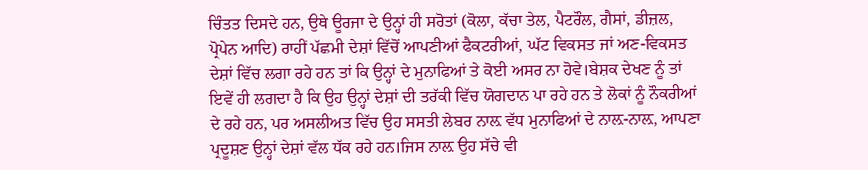ਚਿੰਤਤ ਦਿਸਦੇ ਹਨ, ਉਥੇ ਊਰਜਾ ਦੇ ਉਨ੍ਹਾਂ ਹੀ ਸਰੋਤਾਂ (ਕੋਲਾ, ਕੱਚਾ ਤੇਲ, ਪੈਟਰੌਲ, ਗੈਸਾਂ, ਡੀਜ਼ਲ, ਪ੍ਰੋਪੇਨ ਆਦਿ) ਰਾਹੀਂ ਪੱਛਮੀ ਦੇਸ਼ਾਂ ਵਿੱਚੋਂ ਆਪਣੀਆਂ ਫੈਕਟਰੀਆਂ, ਘੱਟ ਵਿਕਸਤ ਜਾਂ ਅਣ-ਵਿਕਸਤ ਦੇਸ਼ਾਂ ਵਿੱਚ ਲਗਾ ਰਹੇ ਹਨ ਤਾਂ ਕਿ ਉਨ੍ਹਾਂ ਦੇ ਮੁਨਾਫਿਆਂ ਤੇ ਕੋਈ ਅਸਰ ਨਾ ਹੋਵੇ।ਬੇਸ਼ਕ ਦੇਖਣ ਨੂੰ ਤਾਂ ਇਵੇਂ ਹੀ ਲਗਦਾ ਹੈ ਕਿ ਉਹ ਉਨ੍ਹਾਂ ਦੇਸ਼ਾਂ ਦੀ ਤਰੱਕੀ ਵਿੱਚ ਯੋਗਦਾਨ ਪਾ ਰਹੇ ਹਨ ਤੇ ਲੋਕਾਂ ਨੂੰ ਨੌਕਰੀਆਂ ਦੇ ਰਹੇ ਹਨ, ਪਰ ਅਸਲੀਅਤ ਵਿੱਚ ਉਹ ਸਸਤੀ ਲੇਬਰ ਨਾਲ਼ ਵੱਧ ਮੁਨਾਫਿਆਂ ਦੇ ਨਾਲ਼-ਨਾਲ਼, ਆਪਣਾ ਪ੍ਰਦੂਸ਼ਣ ਉਨ੍ਹਾਂ ਦੇਸ਼ਾਂ ਵੱਲ ਧੱਕ ਰਹੇ ਹਨ।ਜਿਸ ਨਾਲ਼ ਉਹ ਸੱਚੇ ਵੀ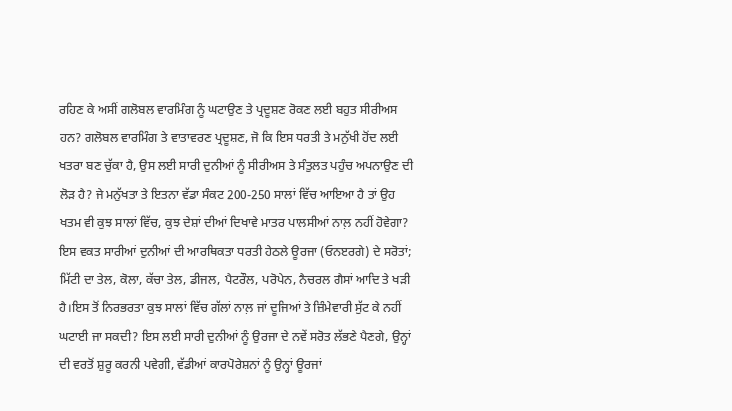ਰਹਿਣ ਕੇ ਅਸੀਂ ਗਲੋਬਲ ਵਾਰਮਿੰਗ ਨੂੰ ਘਟਾਉਣ ਤੇ ਪ੍ਰਦੂਸ਼ਣ ਰੋਕਣ ਲਈ ਬਹੁਤ ਸੀਰੀਅਸ ਹਨ? ਗਲੋਬਲ ਵਾਰਮਿੰਗ ਤੇ ਵਾਤਾਵਰਣ ਪ੍ਰਦੂਸ਼ਣ, ਜੋ ਕਿ ਇਸ ਧਰਤੀ ਤੇ ਮਨੁੱਖੀ ਹੋਂਦ ਲਈ ਖਤਰਾ ਬਣ ਚੁੱਕਾ ਹੈ, ਉਸ ਲਈ ਸਾਰੀ ਦੁਨੀਆਂ ਨੂੰ ਸੀਰੀਅਸ ਤੇ ਸੰਤੁਲਤ ਪਹੁੰਚ ਅਪਨਾਉਣ ਦੀ ਲੋੜ ਹੈ? ਜੇ ਮਨੁੱਖਤਾ ਤੇ ਇਤਨਾ ਵੱਡਾ ਸੰਕਟ 200-250 ਸਾਲਾਂ ਵਿੱਚ ਆਇਆ ਹੈ ਤਾਂ ਉਹ ਖਤਮ ਵੀ ਕੁਝ ਸਾਲਾਂ ਵਿੱਚ, ਕੁਝ ਦੇਸ਼ਾਂ ਦੀਆਂ ਦਿਖਾਵੇ ਮਾਤਰ ਪਾਲਸੀਆਂ ਨਾਲ਼ ਨਹੀਂ ਹੋਵੇਗਾ? ਇਸ ਵਕਤ ਸਾਰੀਆਂ ਦੁਨੀਆਂ ਦੀ ਆਰਥਿਕਤਾ ਧਰਤੀ ਹੇਠਲੇ ਊਰਜਾ (ਓਨੲਰਗੇ) ਦੇ ਸਰੋਤਾਂ; ਮਿੱਟੀ ਦਾ ਤੇਲ, ਕੋਲਾ, ਕੱਚਾ ਤੇਲ, ਡੀਜਲ, ਪੈਟਰੌਲ, ਪਰੋਪੇਨ, ਨੈਚਰਲ ਗੈਸਾਂ ਆਦਿ ਤੇ ਖੜੀ ਹੈ।ਇਸ ਤੋਂ ਨਿਰਭਰਤਾ ਕੁਝ ਸਾਲਾਂ ਵਿੱਚ ਗੱਲਾਂ ਨਾਲ਼ ਜਾਂ ਦੂਜਿਆਂ ਤੇ ਜ਼ਿੰਮੇਵਾਰੀ ਸੁੱਟ ਕੇ ਨਹੀਂ ਘਟਾਈ ਜਾ ਸਕਦੀ? ਇਸ ਲਈ ਸਾਰੀ ਦੁਨੀਆਂ ਨੂੰ ਉਰਜਾ ਦੇ ਨਵੇਂ ਸਰੋਤ ਲੱਭਣੇ ਪੈਣਗੇ, ਉਨ੍ਹਾਂ ਦੀ ਵਰਤੋਂ ਸ਼ੁਰੂ ਕਰਨੀ ਪਵੇਗੀ, ਵੱਡੀਆਂ ਕਾਰਪੋਰੇਸ਼ਨਾਂ ਨੂੰ ਉਨ੍ਹਾਂ ਊਰਜਾਂ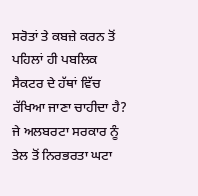ਸਰੋਤਾਂ ਤੇ ਕਬਜ਼ੇ ਕਰਨ ਤੋਂ ਪਹਿਲਾਂ ਹੀ ਪਬਲਿਕ ਸੈਕਟਰ ਦੇ ਹੱਥਾਂ ਵਿੱਚ ਰੱਖਿਆ ਜਾਣਾ ਚਾਹੀਦਾ ਹੈ? ਜੇ ਅਲਬਰਟਾ ਸਰਕਾਰ ਨੂੰ ਤੇਲ ਤੋਂ ਨਿਰਭਰਤਾ ਘਟਾ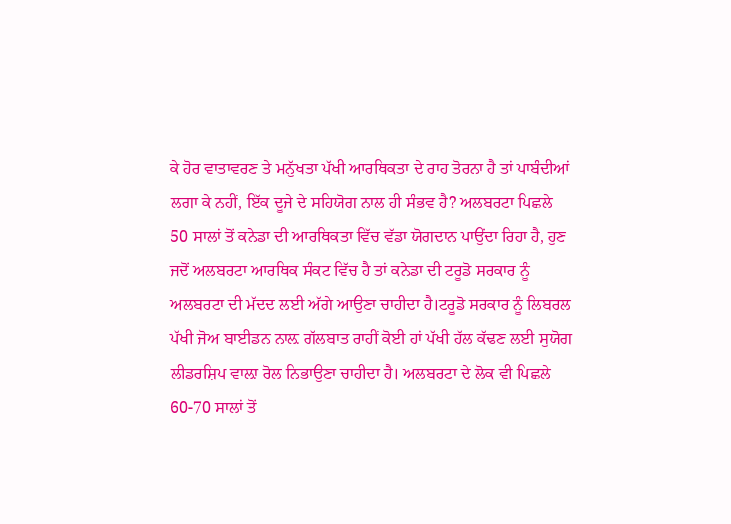ਕੇ ਹੋਰ ਵਾਤਾਵਰਣ ਤੇ ਮਨੁੱਖਤਾ ਪੱਖੀ ਆਰਥਿਕਤਾ ਦੇ ਰਾਹ ਤੋਰਨਾ ਹੈ ਤਾਂ ਪਾਬੰਦੀਆਂ ਲਗਾ ਕੇ ਨਹੀਂ, ਇੱਕ ਦੂਜੇ ਦੇ ਸਹਿਯੋਗ ਨਾਲ ਹੀ ਸੰਭਵ ਹੈ? ਅਲਬਰਟਾ ਪਿਛਲੇ 50 ਸਾਲਾਂ ਤੋਂ ਕਨੇਡਾ ਦੀ ਆਰਥਿਕਤਾ ਵਿੱਚ ਵੱਡਾ ਯੋਗਦਾਨ ਪਾਉਂਦਾ ਰਿਹਾ ਹੈ, ਹੁਣ ਜਦੋਂ ਅਲਬਰਟਾ ਆਰਥਿਕ ਸੰਕਟ ਵਿੱਚ ਹੈ ਤਾਂ ਕਨੇਡਾ ਦੀ ਟਰੂਡੋ ਸਰਕਾਰ ਨੂੰ ਅਲਬਰਟਾ ਦੀ ਮੱਦਦ ਲਈ ਅੱਗੇ ਆਉਣਾ ਚਾਹੀਦਾ ਹੈ।ਟਰੂਡੋ ਸਰਕਾਰ ਨੂੰ ਲਿਬਰਲ ਪੱਖੀ ਜੋਅ ਬਾਈਡਨ ਨਾਲ਼ ਗੱਲਬਾਤ ਰਾਹੀਂ ਕੋਈ ਹਾਂ ਪੱਖੀ ਹੱਲ ਕੱਢਣ ਲਈ ਸੁਯੋਗ ਲੀਡਰਸ਼ਿਪ ਵਾਲ਼ਾ ਰੋਲ ਨਿਭਾਉਣਾ ਚਾਹੀਦਾ ਹੈ। ਅਲਬਰਟਾ ਦੇ ਲੋਕ ਵੀ ਪਿਛਲੇ 60-70 ਸਾਲਾਂ ਤੋਂ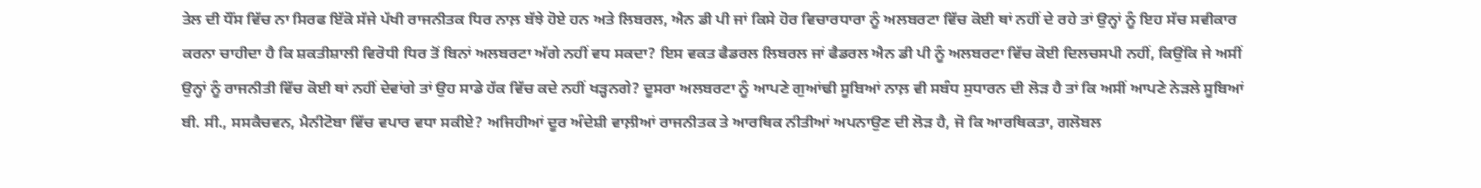ਤੇਲ ਦੀ ਧੌਂਸ ਵਿੱਚ ਨਾ ਸਿਰਫ ਇੱਕੋ ਸੱਜੇ ਪੱਖੀ ਰਾਜਨੀਤਕ ਧਿਰ ਨਾਲ਼ ਬੱਝੇ ਹੋਏ ਹਨ ਅਤੇ ਲਿਬਰਲ, ਐਨ ਡੀ ਪੀ ਜਾਂ ਕਿਸੇ ਹੋਰ ਵਿਚਾਰਧਾਰਾ ਨੂੰ ਅਲਬਰਟਾ ਵਿੱਚ ਕੋਈ ਥਾਂ ਨਹੀਂ ਦੇ ਰਹੇ ਤਾਂ ਉਨ੍ਹਾਂ ਨੂੰ ਇਹ ਸੱਚ ਸਵੀਕਾਰ ਕਰਨਾ ਚਾਹੀਦਾ ਹੈ ਕਿ ਸ਼ਕਤੀਸ਼ਾਲੀ ਵਿਰੋਧੀ ਧਿਰ ਤੋਂ ਬਿਨਾਂ ਅਲਬਰਟਾ ਅੱਗੇ ਨਹੀਂ ਵਧ ਸਕਦਾ? ਇਸ ਵਕਤ ਫੈਡਰਲ ਲਿਬਰਲ ਜਾਂ ਫੈਡਰਲ ਐਨ ਡੀ ਪੀ ਨੂੰ ਅਲਬਰਟਾ ਵਿੱਚ ਕੋਈ ਦਿਲਚਸਪੀ ਨਹੀਂ, ਕਿਉਂਕਿ ਜੇ ਅਸੀਂ ਉਨ੍ਹਾਂ ਨੂੰ ਰਾਜਨੀਤੀ ਵਿੱਚ ਕੋਈ ਥਾਂ ਨਹੀਂ ਦੇਵਾਂਗੇ ਤਾਂ ਉਹ ਸਾਡੇ ਹੱਕ ਵਿੱਚ ਕਦੇ ਨਹੀਂ ਖੜ੍ਹਨਗੇ? ਦੂਸਰਾ ਅਲਬਰਟਾ ਨੂੰ ਆਪਣੇ ਗੁਆਂਢੀ ਸੂਬਿਆਂ ਨਾਲ਼ ਵੀ ਸਬੰਧ ਸੁਧਾਰਨ ਦੀ ਲੋੜ ਹੈ ਤਾਂ ਕਿ ਅਸੀਂ ਆਪਣੇ ਨੇੜਲੇ ਸੂਬਿਆਂ ਬੀ. ਸੀ., ਸਸਕੈਚਵਨ, ਮੈਨੀਟੋਬਾ ਵਿੱਚ ਵਪਾਰ ਵਧਾ ਸਕੀਏ? ਅਜਿਹੀਆਂ ਦੂਰ ਅੰਦੇਸ਼ੀ ਵਾਲ਼ੀਆਂ ਰਾਜਨੀਤਕ ਤੇ ਆਰਥਿਕ ਨੀਤੀਆਂ ਅਪਨਾਉਣ ਦੀ ਲੋੜ ਹੈ, ਜੋ ਕਿ ਆਰਥਿਕਤਾ, ਗਲੋਬਲ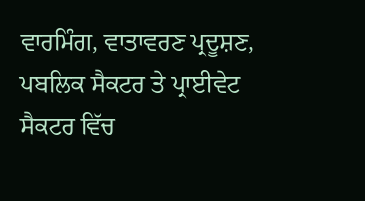ਵਾਰਮਿੰਗ, ਵਾਤਾਵਰਣ ਪ੍ਰਦੂਸ਼ਣ, ਪਬਲਿਕ ਸੈਕਟਰ ਤੇ ਪ੍ਰਾਈਵੇਟ ਸੈਕਟਰ ਵਿੱਚ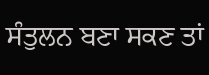ਸੰਤੁਲਨ ਬਣਾ ਸਕਣ ਤਾਂ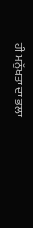ਹੀ ਮਨੁੱਖਤਾ ਦਾ ਭਲਾ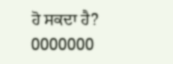ਹੋ ਸਕਦਾ ਹੈ?
0000000